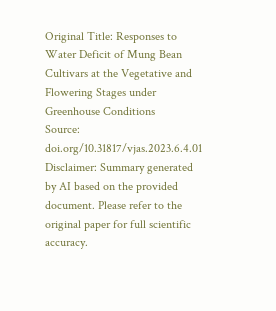Original Title: Responses to Water Deficit of Mung Bean Cultivars at the Vegetative and Flowering Stages under Greenhouse Conditions
Source: doi.org/10.31817/vjas.2023.6.4.01
Disclaimer: Summary generated by AI based on the provided document. Please refer to the original paper for full scientific accuracy.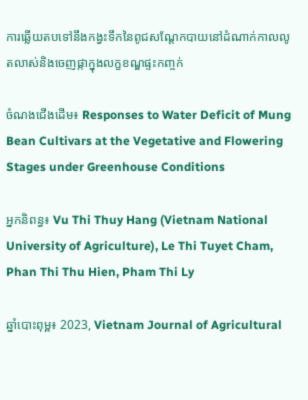ការឆ្លើយតបទៅនឹងកង្វះទឹកនៃពូជសណ្តែកបាយនៅដំណាក់កាលលូតលាស់និងចេញផ្កាក្នុងលក្ខខណ្ឌផ្ទះកញ្ចក់

ចំណងជើងដើម៖ Responses to Water Deficit of Mung Bean Cultivars at the Vegetative and Flowering Stages under Greenhouse Conditions

អ្នកនិពន្ធ៖ Vu Thi Thuy Hang (Vietnam National University of Agriculture), Le Thi Tuyet Cham, Phan Thi Thu Hien, Pham Thi Ly

ឆ្នាំបោះពុម្ព៖ 2023, Vietnam Journal of Agricultural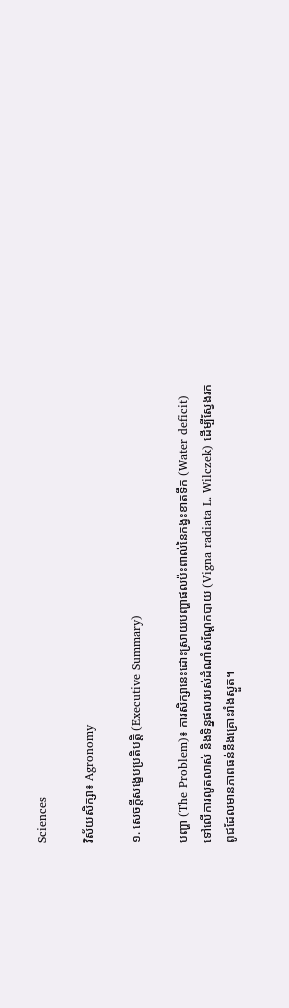Sciences

វិស័យសិក្សា៖ Agronomy

១. សេចក្តីសង្ខេបប្រតិបត្តិ (Executive Summary)

បញ្ហា (The Problem)៖ ការសិក្សានេះដោះស្រាយបញ្ហាផលប៉ះពាល់នៃកង្វះខាតទឹក (Water deficit) ទៅលើការលូតលាស់ និងទិន្នផលរបស់ដំណាំសណ្តែកបាយ (Vigna radiata L. Wilczek) ដើម្បីស្វែងរកពូជដែលមានភាពធន់នឹងគ្រោះរាំងស្ងួត។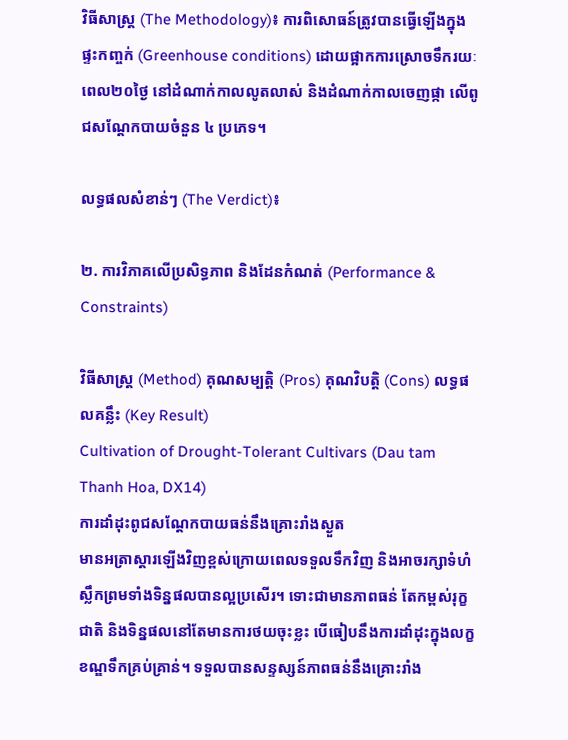វិធីសាស្ត្រ (The Methodology)៖ ការពិសោធន៍ត្រូវបានធ្វើឡើងក្នុងផ្ទះកញ្ចក់ (Greenhouse conditions) ដោយផ្អាកការស្រោចទឹករយៈពេល២០ថ្ងៃ នៅដំណាក់កាលលូតលាស់ និងដំណាក់កាលចេញផ្កា លើពូជសណ្តែកបាយចំនួន ៤ ប្រភេទ។

លទ្ធផលសំខាន់ៗ (The Verdict)៖

២. ការវិភាគលើប្រសិទ្ធភាព និងដែនកំណត់ (Performance & Constraints)

វិធីសាស្ត្រ (Method) គុណសម្បត្តិ (Pros) គុណវិបត្តិ (Cons) លទ្ធផលគន្លឹះ (Key Result)
Cultivation of Drought-Tolerant Cultivars (Dau tam Thanh Hoa, DX14)
ការដាំដុះពូជសណ្តែកបាយធន់នឹងគ្រោះរាំងស្ងួត
មានអត្រាស្តារឡើងវិញខ្ពស់ក្រោយពេលទទួលទឹកវិញ និងអាចរក្សាទំហំស្លឹកព្រមទាំងទិន្នផលបានល្អប្រសើរ។ ទោះជាមានភាពធន់ តែកម្ពស់រុក្ខជាតិ និងទិន្នផលនៅតែមានការថយចុះខ្លះ បើធៀបនឹងការដាំដុះក្នុងលក្ខខណ្ឌទឹកគ្រប់គ្រាន់។ ទទួលបានសន្ទស្សន៍ភាពធន់នឹងគ្រោះរាំង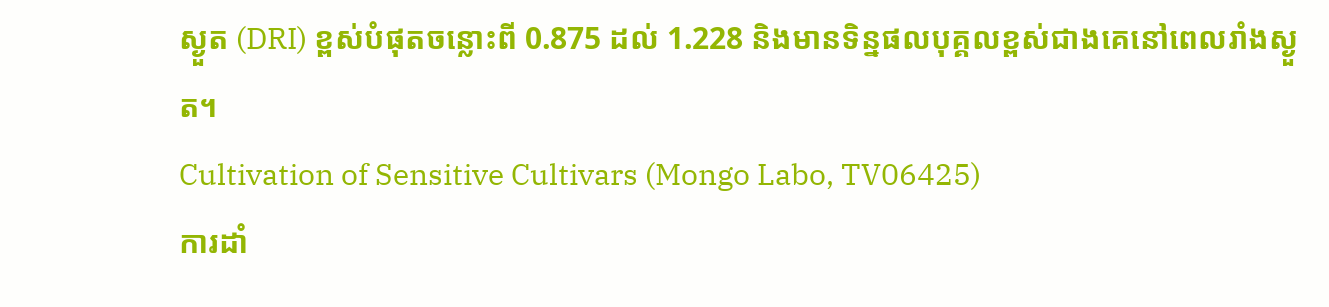ស្ងួត (DRI) ខ្ពស់បំផុតចន្លោះពី 0.875 ដល់ 1.228 និងមានទិន្នផលបុគ្គលខ្ពស់ជាងគេនៅពេលរាំងស្ងួត។
Cultivation of Sensitive Cultivars (Mongo Labo, TV06425)
ការដាំ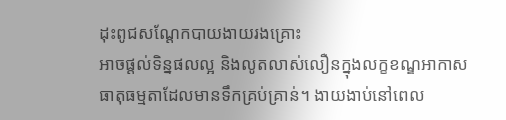ដុះពូជសណ្តែកបាយងាយរងគ្រោះ
អាចផ្តល់ទិន្នផលល្អ និងលូតលាស់លឿនក្នុងលក្ខខណ្ឌអាកាសធាតុធម្មតាដែលមានទឹកគ្រប់គ្រាន់។ ងាយងាប់នៅពេល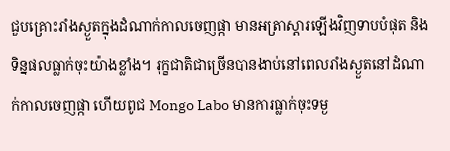ជួបគ្រោះរាំងស្ងួតក្នុងដំណាក់កាលចេញផ្កា មានអត្រាស្តារឡើងវិញទាបបំផុត និងទិន្នផលធ្លាក់ចុះយ៉ាងខ្លាំង។ រុក្ខជាតិជាច្រើនបានងាប់នៅពេលរាំងស្ងួតនៅដំណាក់កាលចេញផ្កា ហើយពូជ Mongo Labo មានការធ្លាក់ចុះទម្ង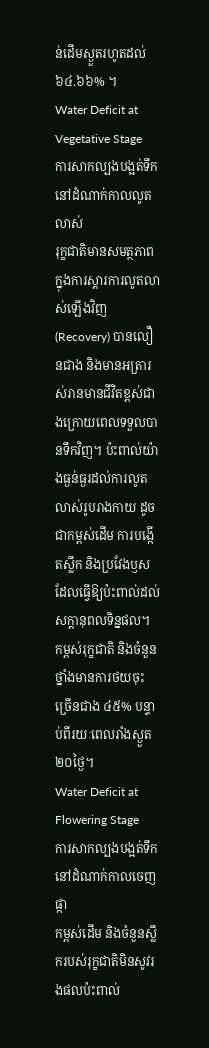ន់ដើមស្ងួតរហូតដល់ ៦៤.៦៦% ។
Water Deficit at Vegetative Stage
ការសាកល្បងបង្អត់ទឹកនៅដំណាក់កាលលូតលាស់
រុក្ខជាតិមានសមត្ថភាពក្នុងការស្តារការលូតលាស់ឡើងវិញ (Recovery) បានលឿនជាង និងមានអត្រារស់រានមានជីវិតខ្ពស់ជាងក្រោយពេលទទួលបានទឹកវិញ។ ប៉ះពាល់យ៉ាងធ្ងន់ធ្ងរដល់ការលូតលាស់រូបរាងកាយ ដូចជាកម្ពស់ដើម ការបង្កើតស្លឹក និងប្រវែងឫស ដែលធ្វើឱ្យប៉ះពាល់ដល់សក្តានុពលទិន្នផល។ កម្ពស់រុក្ខជាតិ និងចំនួនថ្នាំងមានការថយចុះច្រើនជាង ៤៥% បន្ទាប់ពីរយៈពេលរាំងស្ងួត ២០ថ្ងៃ។
Water Deficit at Flowering Stage
ការសាកល្បងបង្អត់ទឹកនៅដំណាក់កាលចេញផ្កា
កម្ពស់ដើម និងចំនួនស្លឹករបស់រុក្ខជាតិមិនសូវរងផលប៉ះពាល់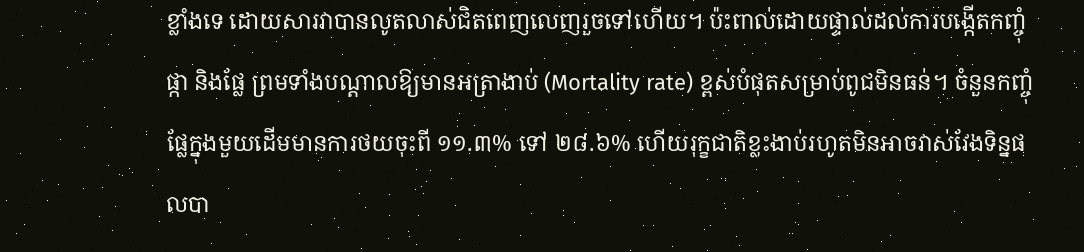ខ្លាំងទេ ដោយសារវាបានលូតលាស់ជិតពេញលេញរួចទៅហើយ។ ប៉ះពាល់ដោយផ្ទាល់ដល់ការបង្កើតកញ្ចុំផ្កា និងផ្លែ ព្រមទាំងបណ្តាលឱ្យមានអត្រាងាប់ (Mortality rate) ខ្ពស់បំផុតសម្រាប់ពូជមិនធន់។ ចំនួនកញ្ចុំផ្លែក្នុងមួយដើមមានការថយចុះពី ១១.៣% ទៅ ២៨.៦% ហើយរុក្ខជាតិខ្លះងាប់រហូតមិនអាចវាស់វែងទិន្នផលបា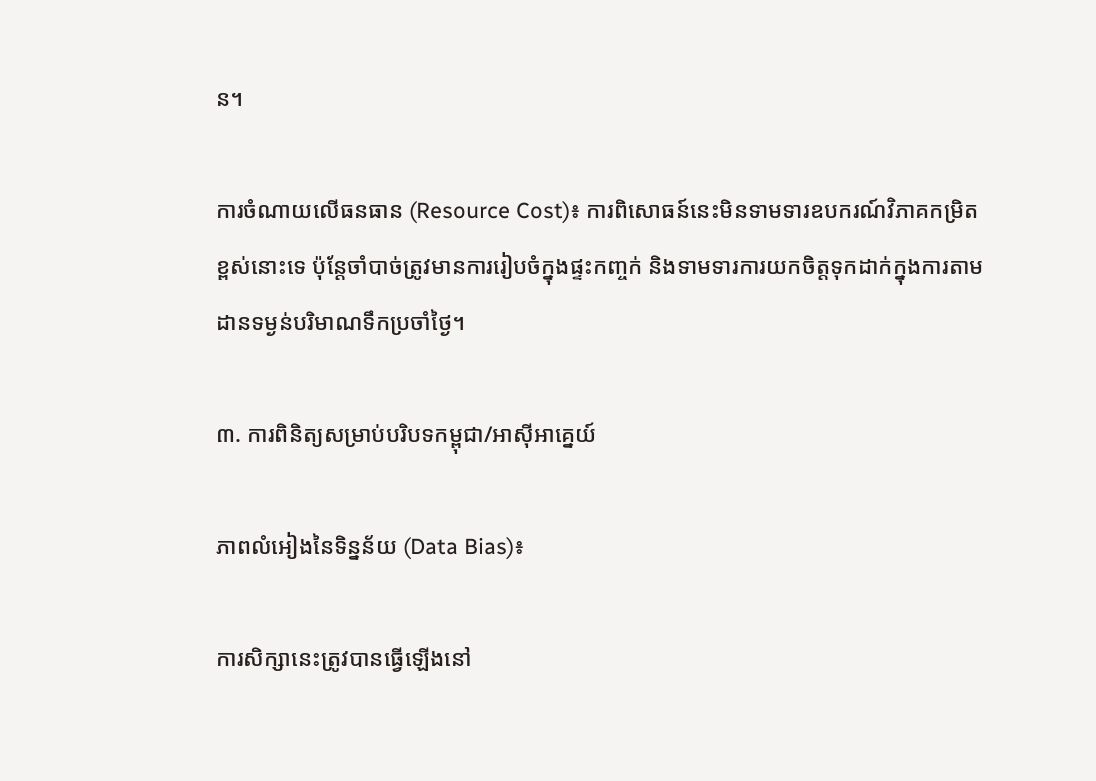ន។

ការចំណាយលើធនធាន (Resource Cost)៖ ការពិសោធន៍នេះមិនទាមទារឧបករណ៍វិភាគកម្រិតខ្ពស់នោះទេ ប៉ុន្តែចាំបាច់ត្រូវមានការរៀបចំក្នុងផ្ទះកញ្ចក់ និងទាមទារការយកចិត្តទុកដាក់ក្នុងការតាមដានទម្ងន់បរិមាណទឹកប្រចាំថ្ងៃ។

៣. ការពិនិត្យសម្រាប់បរិបទកម្ពុជា/អាស៊ីអាគ្នេយ៍

ភាពលំអៀងនៃទិន្នន័យ (Data Bias)៖

ការសិក្សានេះត្រូវបានធ្វើឡើងនៅ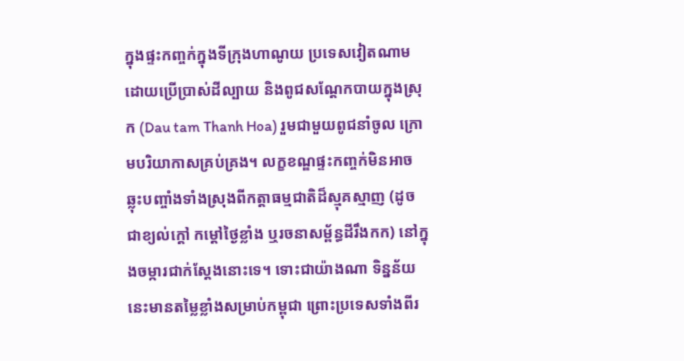ក្នុងផ្ទះកញ្ចក់ក្នុងទីក្រុងហាណូយ ប្រទេសវៀតណាម ដោយប្រើប្រាស់ដីល្បាយ និងពូជសណ្តែកបាយក្នុងស្រុក (Dau tam Thanh Hoa) រួមជាមួយពូជនាំចូល ក្រោមបរិយាកាសគ្រប់គ្រង។ លក្ខខណ្ឌផ្ទះកញ្ចក់មិនអាចឆ្លុះបញ្ចាំងទាំងស្រុងពីកត្តាធម្មជាតិដ៏ស្មុគស្មាញ (ដូចជាខ្យល់ក្តៅ កម្តៅថ្ងៃខ្លាំង ឬរចនាសម្ព័ន្ធដីរឹងកក) នៅក្នុងចម្ការជាក់ស្តែងនោះទេ។ ទោះជាយ៉ាងណា ទិន្នន័យនេះមានតម្លៃខ្លាំងសម្រាប់កម្ពុជា ព្រោះប្រទេសទាំងពីរ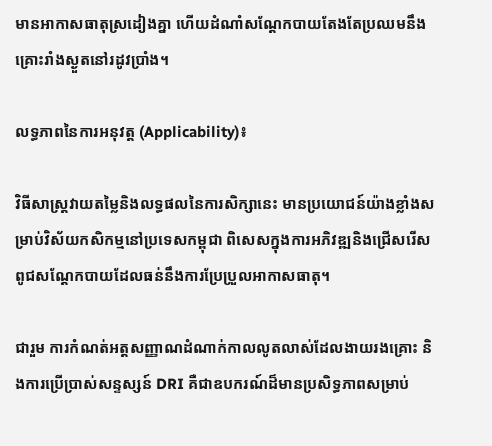មានអាកាសធាតុស្រដៀងគ្នា ហើយដំណាំសណ្តែកបាយតែងតែប្រឈមនឹងគ្រោះរាំងស្ងួតនៅរដូវប្រាំង។

លទ្ធភាពនៃការអនុវត្ត (Applicability)៖

វិធីសាស្ត្រវាយតម្លៃនិងលទ្ធផលនៃការសិក្សានេះ មានប្រយោជន៍យ៉ាងខ្លាំងសម្រាប់វិស័យកសិកម្មនៅប្រទេសកម្ពុជា ពិសេសក្នុងការអភិវឌ្ឍនិងជ្រើសរើសពូជសណ្តែកបាយដែលធន់នឹងការប្រែប្រួលអាកាសធាតុ។

ជារួម ការកំណត់អត្តសញ្ញាណដំណាក់កាលលូតលាស់ដែលងាយរងគ្រោះ និងការប្រើប្រាស់សន្ទស្សន៍ DRI គឺជាឧបករណ៍ដ៏មានប្រសិទ្ធភាពសម្រាប់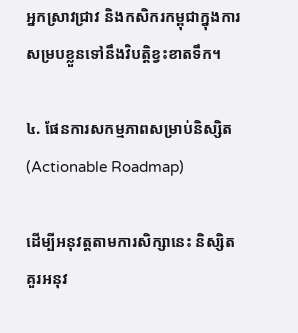អ្នកស្រាវជ្រាវ និងកសិករកម្ពុជាក្នុងការសម្របខ្លួនទៅនឹងវិបត្តិខ្វះខាតទឹក។

៤. ផែនការសកម្មភាពសម្រាប់និស្សិត (Actionable Roadmap)

ដើម្បីអនុវត្តតាមការសិក្សានេះ និស្សិតគួរអនុវ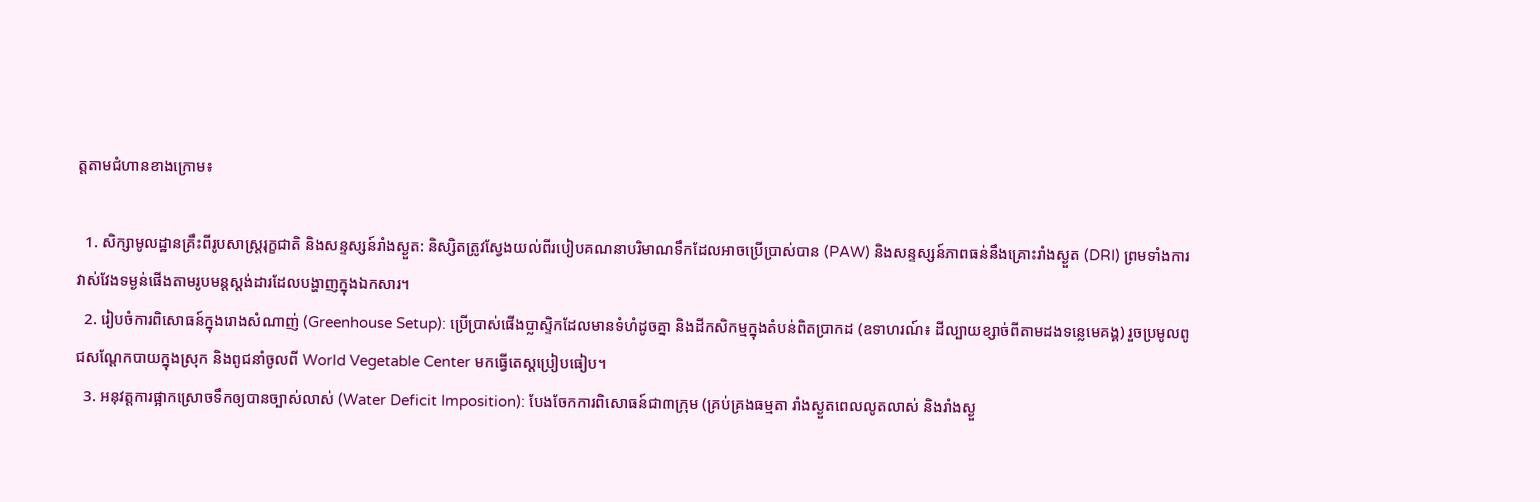ត្តតាមជំហានខាងក្រោម៖

  1. សិក្សាមូលដ្ឋានគ្រឹះពីរូបសាស្ត្ររុក្ខជាតិ និងសន្ទស្សន៍រាំងស្ងួត: និស្សិតត្រូវស្វែងយល់ពីរបៀបគណនាបរិមាណទឹកដែលអាចប្រើប្រាស់បាន (PAW) និងសន្ទស្សន៍ភាពធន់នឹងគ្រោះរាំងស្ងួត (DRI) ព្រមទាំងការវាស់វែងទម្ងន់ផើងតាមរូបមន្តស្តង់ដារដែលបង្ហាញក្នុងឯកសារ។
  2. រៀបចំការពិសោធន៍ក្នុងរោងសំណាញ់ (Greenhouse Setup): ប្រើប្រាស់ផើងប្លាស្ទិកដែលមានទំហំដូចគ្នា និងដីកសិកម្មក្នុងតំបន់ពិតប្រាកដ (ឧទាហរណ៍៖ ដីល្បាយខ្សាច់ពីតាមដងទន្លេមេគង្គ) រួចប្រមូលពូជសណ្តែកបាយក្នុងស្រុក និងពូជនាំចូលពី World Vegetable Center មកធ្វើតេស្តប្រៀបធៀប។
  3. អនុវត្តការផ្អាកស្រោចទឹកឲ្យបានច្បាស់លាស់ (Water Deficit Imposition): បែងចែកការពិសោធន៍ជា៣ក្រុម (គ្រប់គ្រងធម្មតា រាំងស្ងួតពេលលូតលាស់ និងរាំងស្ងួ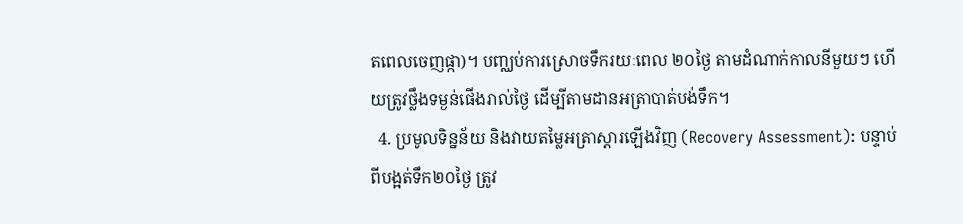តពេលចេញផ្កា)។ បញ្ឈប់ការស្រោចទឹករយៈពេល ២០ថ្ងៃ តាមដំណាក់កាលនីមួយៗ ហើយត្រូវថ្លឹងទម្ងន់ផើងរាល់ថ្ងៃ ដើម្បីតាមដានអត្រាបាត់បង់ទឹក។
  4. ប្រមូលទិន្នន័យ និងវាយតម្លៃអត្រាស្តារឡើងវិញ (Recovery Assessment): បន្ទាប់ពីបង្អត់ទឹក២០ថ្ងៃ ត្រូវ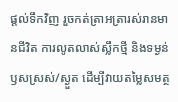ផ្តល់ទឹកវិញ រួចកត់ត្រាអត្រារស់រានមានជីវិត ការលូតលាស់ស្លឹកថ្មី និងទម្ងន់ឫសស្រស់/ស្ងួត ដើម្បីវាយតម្លៃសមត្ថ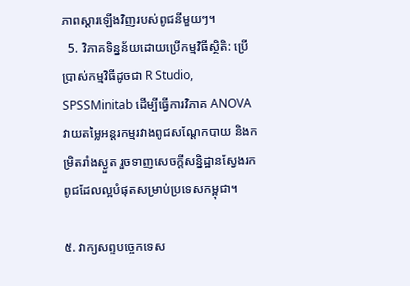ភាពស្តារឡើងវិញរបស់ពូជនីមួយៗ។
  5. វិភាគទិន្នន័យដោយប្រើកម្មវិធីស្ថិតិ: ប្រើប្រាស់កម្មវិធីដូចជា R Studio, SPSSMinitab ដើម្បីធ្វើការវិភាគ ANOVA វាយតម្លៃអន្តរកម្មរវាងពូជសណ្តែកបាយ និងកម្រិតរាំងស្ងួត រួចទាញសេចក្តីសន្និដ្ឋានស្វែងរកពូជដែលល្អបំផុតសម្រាប់ប្រទេសកម្ពុជា។

៥. វាក្យសព្ទបច្ចេកទេស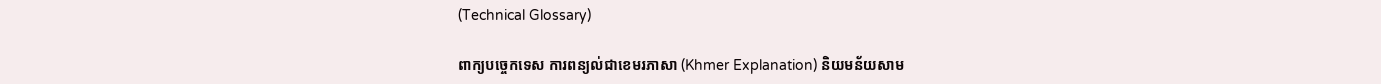(Technical Glossary)

ពាក្យបច្ចេកទេស ការពន្យល់ជាខេមរភាសា (Khmer Explanation) និយមន័យសាម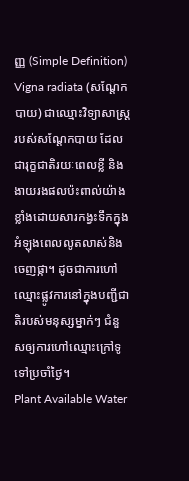ញ្ញ (Simple Definition)
Vigna radiata (សណ្តែកបាយ) ជាឈ្មោះវិទ្យាសាស្ត្ររបស់សណ្តែកបាយ ដែលជារុក្ខជាតិរយៈពេលខ្លី និងងាយរងផលប៉ះពាល់យ៉ាងខ្លាំងដោយសារកង្វះទឹកក្នុងអំឡុងពេលលូតលាស់និងចេញផ្កា។ ដូចជាការហៅឈ្មោះផ្លូវការនៅក្នុងបញ្ជីជាតិរបស់មនុស្សម្នាក់ៗ ជំនួសឲ្យការហៅឈ្មោះក្រៅទូទៅប្រចាំថ្ងៃ។
Plant Available Water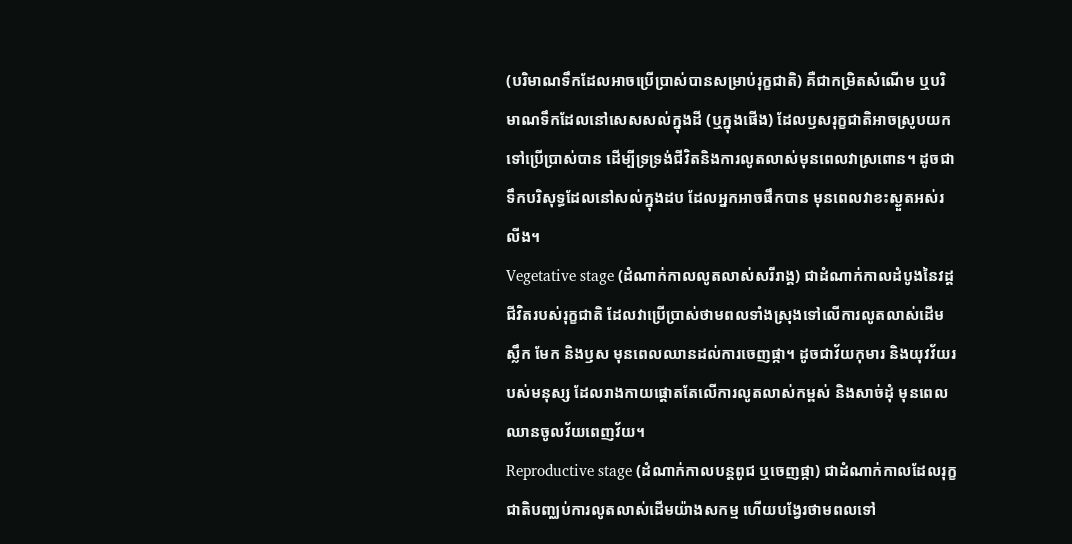(បរិមាណទឹកដែលអាចប្រើប្រាស់បានសម្រាប់រុក្ខជាតិ) គឺជាកម្រិតសំណើម ឬបរិមាណទឹកដែលនៅសេសសល់ក្នុងដី (ឬក្នុងផើង) ដែលឫសរុក្ខជាតិអាចស្រូបយកទៅប្រើប្រាស់បាន ដើម្បីទ្រទ្រង់ជីវិតនិងការលូតលាស់មុនពេលវាស្រពោន។ ដូចជាទឹកបរិសុទ្ធដែលនៅសល់ក្នុងដប ដែលអ្នកអាចផឹកបាន មុនពេលវាខះស្ងួតអស់រលីង។
Vegetative stage (ដំណាក់កាលលូតលាស់សរីរាង្គ) ជាដំណាក់កាលដំបូងនៃវដ្តជីវិតរបស់រុក្ខជាតិ ដែលវាប្រើប្រាស់ថាមពលទាំងស្រុងទៅលើការលូតលាស់ដើម ស្លឹក មែក និងឫស មុនពេលឈានដល់ការចេញផ្កា។ ដូចជាវ័យកុមារ និងយុវវ័យរបស់មនុស្ស ដែលរាងកាយផ្តោតតែលើការលូតលាស់កម្ពស់ និងសាច់ដុំ មុនពេលឈានចូលវ័យពេញវ័យ។
Reproductive stage (ដំណាក់កាលបន្តពូជ ឬចេញផ្កា) ជាដំណាក់កាលដែលរុក្ខជាតិបញ្ឈប់ការលូតលាស់ដើមយ៉ាងសកម្ម ហើយបង្វែរថាមពលទៅ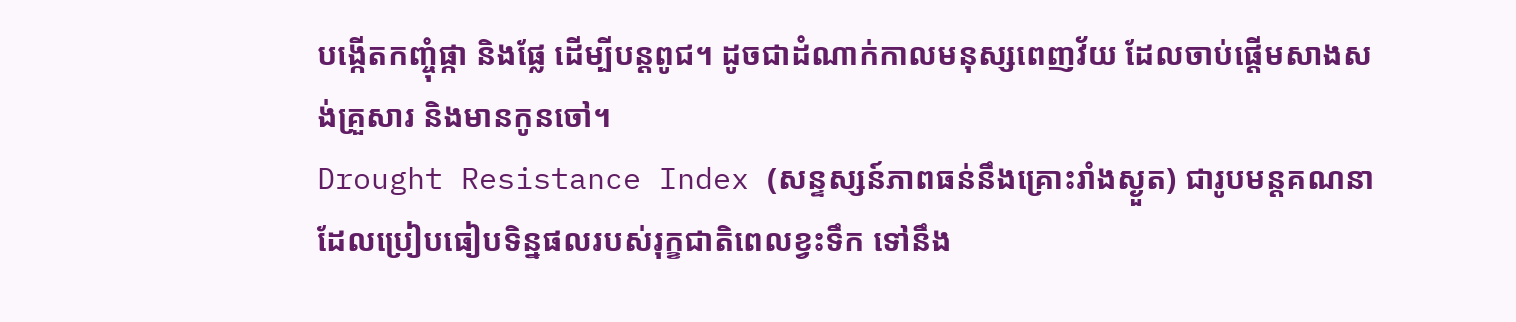បង្កើតកញ្ចុំផ្កា និងផ្លែ ដើម្បីបន្តពូជ។ ដូចជាដំណាក់កាលមនុស្សពេញវ័យ ដែលចាប់ផ្តើមសាងសង់គ្រួសារ និងមានកូនចៅ។
Drought Resistance Index (សន្ទស្សន៍ភាពធន់នឹងគ្រោះរាំងស្ងួត) ជារូបមន្តគណនាដែលប្រៀបធៀបទិន្នផលរបស់រុក្ខជាតិពេលខ្វះទឹក ទៅនឹង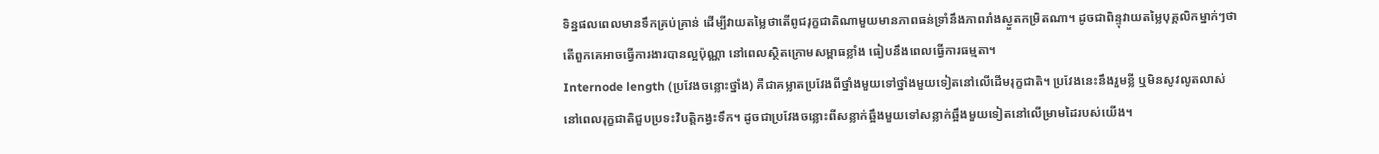ទិន្នផលពេលមានទឹកគ្រប់គ្រាន់ ដើម្បីវាយតម្លៃថាតើពូជរុក្ខជាតិណាមួយមានភាពធន់ទ្រាំនឹងភាពរាំងស្ងួតកម្រិតណា។ ដូចជាពិន្ទុវាយតម្លៃបុគ្គលិកម្នាក់ៗថាតើពួកគេអាចធ្វើការងារបានល្អប៉ុណ្ណា នៅពេលស្ថិតក្រោមសម្ពាធខ្លាំង ធៀបនឹងពេលធ្វើការធម្មតា។
Internode length (ប្រវែងចន្លោះថ្នាំង) គឺជាគម្លាតប្រវែងពីថ្នាំងមួយទៅថ្នាំងមួយទៀតនៅលើដើមរុក្ខជាតិ។ ប្រវែងនេះនឹងរួមខ្លី ឬមិនសូវលូតលាស់ នៅពេលរុក្ខជាតិជួបប្រទះវិបត្តិកង្វះទឹក។ ដូចជាប្រវែងចន្លោះពីសន្លាក់ឆ្អឹងមួយទៅសន្លាក់ឆ្អឹងមួយទៀតនៅលើម្រាមដៃរបស់យើង។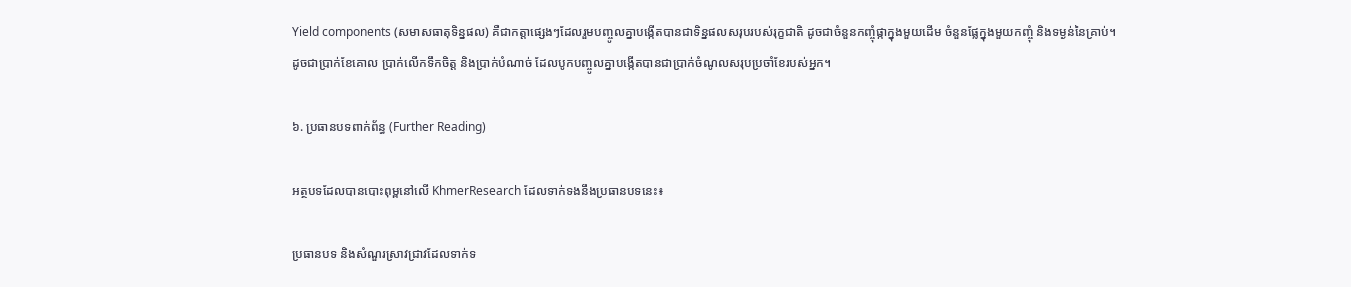Yield components (សមាសធាតុទិន្នផល) គឺជាកត្តាផ្សេងៗដែលរួមបញ្ចូលគ្នាបង្កើតបានជាទិន្នផលសរុបរបស់រុក្ខជាតិ ដូចជាចំនួនកញ្ចុំផ្កាក្នុងមួយដើម ចំនួនផ្លែក្នុងមួយកញ្ចុំ និងទម្ងន់នៃគ្រាប់។ ដូចជាប្រាក់ខែគោល ប្រាក់លើកទឹកចិត្ត និងប្រាក់បំណាច់ ដែលបូកបញ្ចូលគ្នាបង្កើតបានជាប្រាក់ចំណូលសរុបប្រចាំខែរបស់អ្នក។

៦. ប្រធានបទពាក់ព័ន្ធ (Further Reading)

អត្ថបទដែលបានបោះពុម្ពនៅលើ KhmerResearch ដែលទាក់ទងនឹងប្រធានបទនេះ៖

ប្រធានបទ និងសំណួរស្រាវជ្រាវដែលទាក់ទ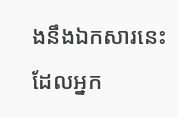ងនឹងឯកសារនេះ ដែលអ្នក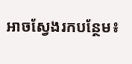អាចស្វែងរកបន្ថែម៖